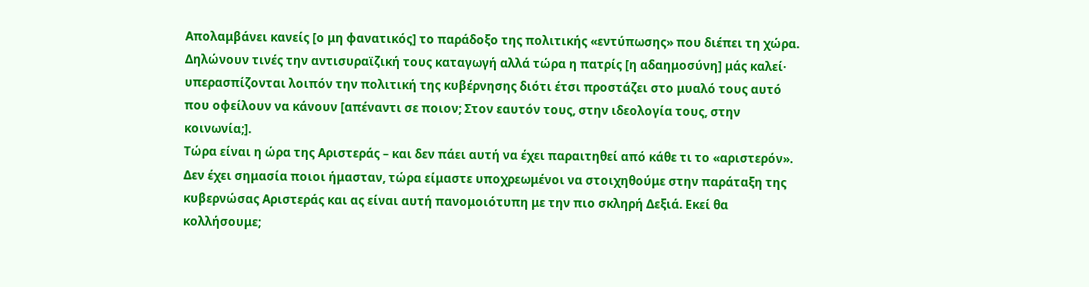Απολαμβάνει κανείς [ο μη φανατικός] το παράδοξο της πολιτικής «εντύπωσης» που διέπει τη χώρα. Δηλώνουν τινές την αντισυραϊζική τους καταγωγή αλλά τώρα η πατρίς [η αδαημοσύνη] μάς καλεί· υπερασπίζονται λοιπόν την πολιτική της κυβέρνησης διότι έτσι προστάζει στο μυαλό τους αυτό που οφείλουν να κάνουν [απέναντι σε ποιον; Στον εαυτόν τους, στην ιδεολογία τους, στην κοινωνία;].
Τώρα είναι η ώρα της Αριστεράς – και δεν πάει αυτή να έχει παραιτηθεί από κάθε τι το «αριστερόν». Δεν έχει σημασία ποιοι ήμασταν, τώρα είμαστε υποχρεωμένοι να στοιχηθούμε στην παράταξη της κυβερνώσας Αριστεράς και ας είναι αυτή πανομοιότυπη με την πιο σκληρή Δεξιά. Εκεί θα κολλήσουμε;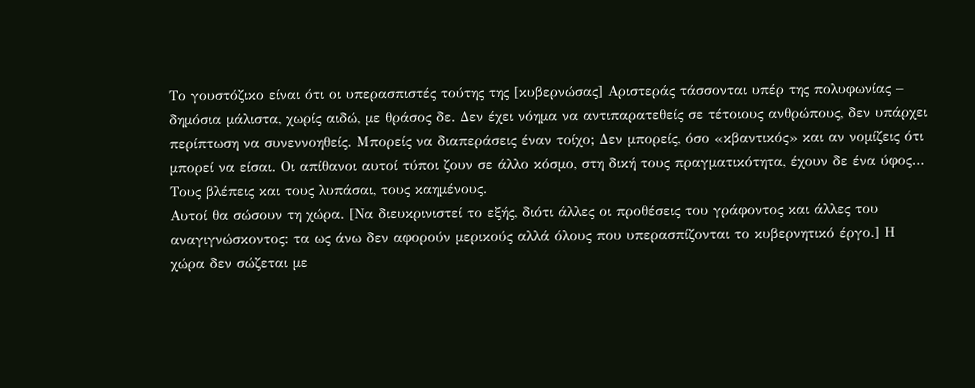Το γουστόζικο είναι ότι οι υπερασπιστές τούτης της [κυβερνώσας] Αριστεράς τάσσονται υπέρ της πολυφωνίας – δημόσια μάλιστα, χωρίς αιδώ, με θράσος δε. Δεν έχει νόημα να αντιπαρατεθείς σε τέτοιους ανθρώπους, δεν υπάρχει περίπτωση να συνεννοηθείς. Μπορείς να διαπεράσεις έναν τοίχο; Δεν μπορείς, όσο «κβαντικός» και αν νομίζεις ότι μπορεί να είσαι. Οι απίθανοι αυτοί τύποι ζουν σε άλλο κόσμο, στη δική τους πραγματικότητα, έχουν δε ένα ύφος… Τους βλέπεις και τους λυπάσαι, τους καημένους.
Αυτοί θα σώσουν τη χώρα. [Να διευκρινιστεί το εξής, διότι άλλες οι προθέσεις του γράφοντος και άλλες του αναγιγνώσκοντος: τα ως άνω δεν αφορούν μερικούς αλλά όλους που υπερασπίζονται το κυβερνητικό έργο.] Η χώρα δεν σώζεται με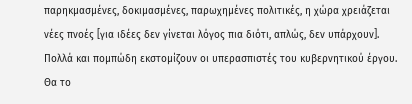παρηκμασμένες, δοκιμασμένες, παρωχημένες πολιτικές, η χώρα χρειάζεται νέες πνοές [για ιδέες δεν γίνεται λόγος πια διότι, απλώς, δεν υπάρχουν].
Πολλά και πομπώδη εκστομίζουν οι υπερασπιστές του κυβερνητικού έργου. Θα το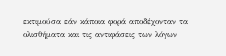εκτιμούσα εάν κάποια φορά αποδέχονταν τα ολισθήματα και τις αντιφάσεις των λόγων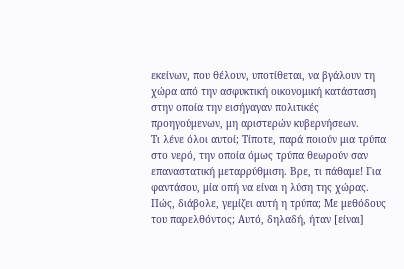εκείνων, που θέλουν, υποτίθεται, να βγάλουν τη χώρα από την ασφυκτική οικονομική κατάσταση στην οποία την εισήγαγαν πολιτικές προηγούμενων, μη αριστερών κυβερνήσεων.
Τι λένε όλοι αυτοί; Τίποτε, παρά ποιούν μια τρύπα στο νερό, την οποία όμως τρύπα θεωρούν σαν επαναστατική μεταρρύθμιση. Βρε, τι πάθαμε! Για φαντάσου, μία οπή να είναι η λύση της χώρας. Πώς, διάβολε, γεμίζει αυτή η τρύπα; Με μεθόδους του παρελθόντος; Αυτό, δηλαδή, ήταν [είναι]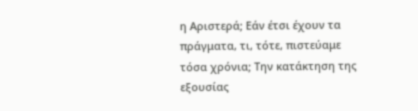η Αριστερά; Εάν έτσι έχουν τα πράγματα, τι, τότε, πιστεύαμε τόσα χρόνια; Την κατάκτηση της εξουσίας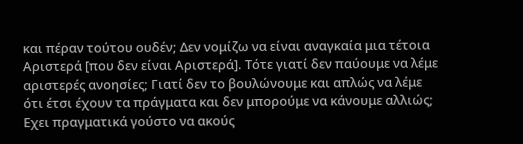και πέραν τούτου ουδέν; Δεν νομίζω να είναι αναγκαία μια τέτοια Αριστερά [που δεν είναι Αριστερά]. Τότε γιατί δεν παύουμε να λέμε αριστερές ανοησίες; Γιατί δεν το βουλώνουμε και απλώς να λέμε ότι έτσι έχουν τα πράγματα και δεν μπορούμε να κάνουμε αλλιώς;
Εχει πραγματικά γούστο να ακούς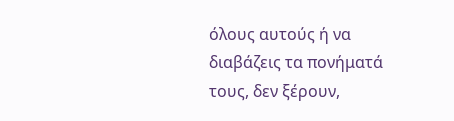όλους αυτούς ή να διαβάζεις τα πονήματά τους, δεν ξέρουν,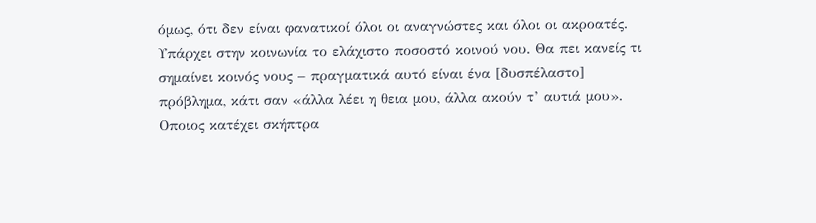όμως, ότι δεν είναι φανατικοί όλοι οι αναγνώστες και όλοι οι ακροατές. Υπάρχει στην κοινωνία το ελάχιστο ποσοστό κοινού νου. Θα πει κανείς τι σημαίνει κοινός νους – πραγματικά αυτό είναι ένα [δυσπέλαστο] πρόβλημα, κάτι σαν «άλλα λέει η θεια μου, άλλα ακούν τ’ αυτιά μου». Οποιος κατέχει σκήπτρα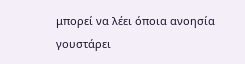μπορεί να λέει όποια ανοησία γουστάρει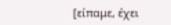[είπαμε, έχει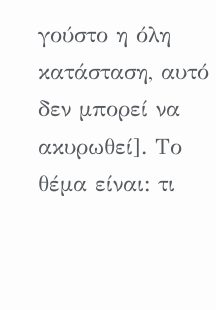γούστο η όλη κατάσταση, αυτό δεν μπορεί να ακυρωθεί]. Το θέμα είναι: τι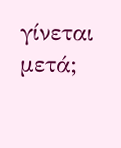γίνεται μετά;